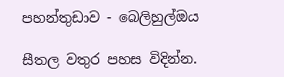පහන්තුඩාව - බෙලිහුල්ඔය

සීතල වතුර පහස විදින්න.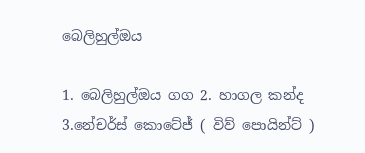බෙලිහුල්ඔය

1. බෙලිහුල්ඔය ගග 2. හාගල කන්ද 3.නේචර්ස් කොටේජ් ( විව් පොයින්ට් )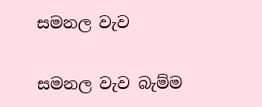සමනල වැව

සමනල වැව බැම්ම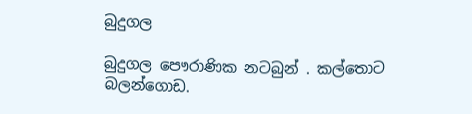බුදුගල

බුදුගල පෞරාණික නටබුන් . කල්තොට බලන්ගොඩ.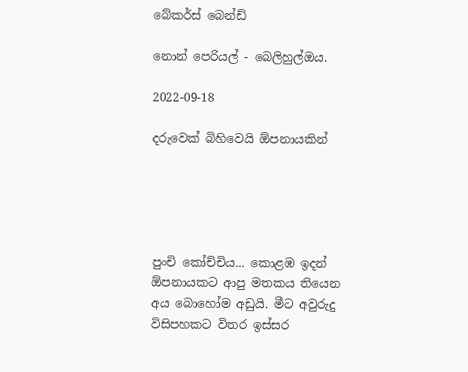බේකර්ස් බෙන්ඩ්

නොන් පෙරියල් - බෙලිහුල්ඔය.

2022-09-18

දරුවෙක් බිහිවෙයි ඕපනායකින්





පුංචි කෝච්චිය... කොළඹ ඉදන් ඕපනායකට ආපු මතකය තියෙන අය බොහෝම අඩුයි. මීට අවුරුදු විසිපහකට විතර ඉස්සර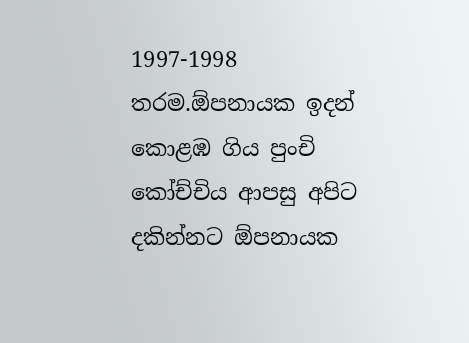1997-1998 තරම.ඕපනායක ඉදන් කොළඹ ගිය පුංචි කෝච්චිය ආපසු අපිට දකින්නට ඕපනායක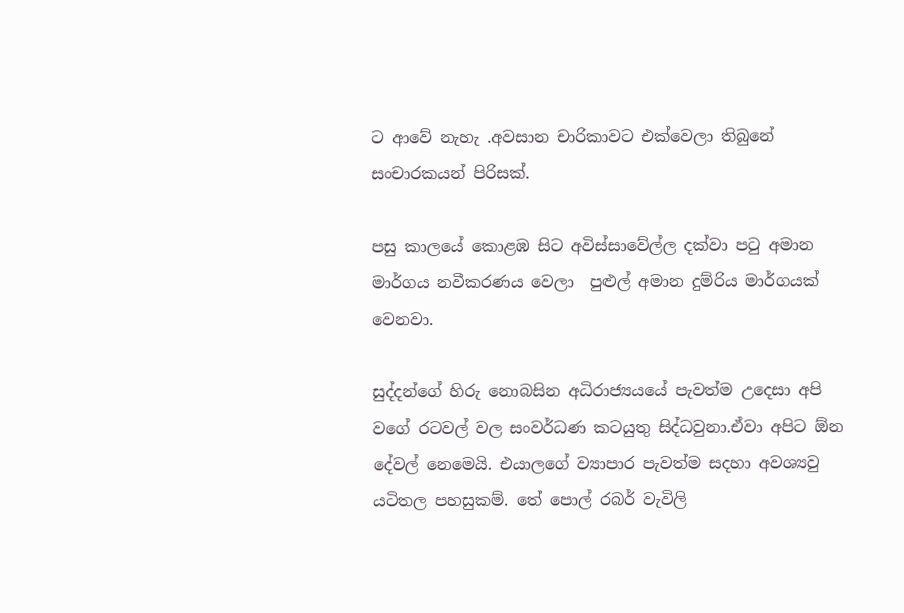ට ආවේ නැහැ .අවසාන චාරිකාවට එක්වෙලා තිබුනේ සංචාරකයන් පිරිසක්.

පසු කාලයේ කොළඹ සිට අවිස්සාවේල්ල දක්වා පටු අමාන මාර්ගය නවීකරණය වෙලා  පුළුල් අමාන දුම්රිය මාර්ගයක් වෙනවා.

සුද්දන්ගේ හිරු නොබසින අධිරාජ්‍යයයේ පැවත්ම උදෙසා අපි වගේ රටවල් වල සංවර්ධණ කටයුතු සිද්ධවුනා.ඒවා අපිට ඕන දේවල් නෙමෙයි. එයාලගේ ව්‍යාපාර පැවත්ම සදහා අවශ්‍යවු යටිතල පහසුකම්. තේ පොල් රබර් වැවිලි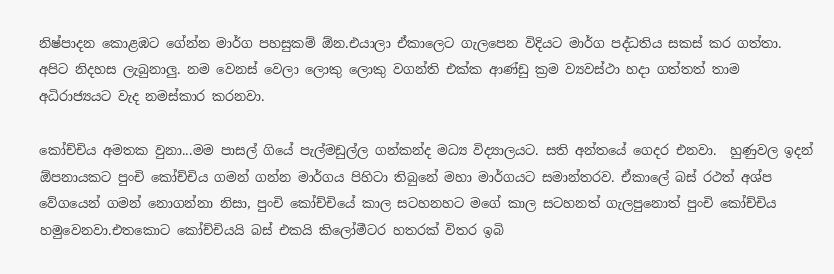නිෂ්පාදන කොළඹට ගේන්න මාර්ග පහසුකම් ඕන.එයාලා ඒකාලෙට ගැලපෙන විදියට මාර්ග පද්ධතිය සකස් කර ගත්තා. අපිට නිදහස ලැබුනාලු. නම වෙනස් වෙලා ලොකු ලොකු වගන්ති එක්ක ආණ්ඩු ක්‍රම ව්‍යවස්ථා හදා ගත්තත් තාම අධිරාජ්‍යයට වැද නමස්කාර කරනවා.

කෝච්චිය අමතක වුනා...මම පාසල් ගියේ පැල්මඩුල්ල ගන්කන්ද මධ්‍ය විද්‍යාලයට. සති අන්තයේ ගෙදර එනවා.  හුණුවල ඉදන් ඕපනායකට පුංචි කෝච්චිය ගමන් ගන්න මාර්ගය පිහිටා තිබුනේ මහා මාර්ගයට සමාන්තරව. ඒකාලේ බස් රථත් අශ්ප වේගයෙන් ගමන් නොගන්නා නිසා, පුංචි කෝච්චියේ කාල සටහනහට මගේ කාල සටහනත් ගැලපුනොත් පුංචි කෝච්චිය හමුවෙනවා.එතකොට කෝච්චියයි බස් එකයි කිලෝමීටර හතරක් විතර ඉබි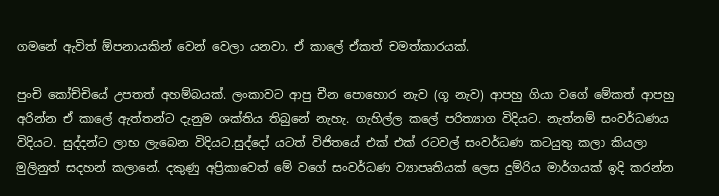ගමනේ ඇවිත් ඕපනායකින් වෙන් වෙලා යනවා. ඒ කාලේ ඒකත් චමත්කාරයක්.

පුංචි කෝච්චියේ උපතත් අහම්බයක්. ලංකාවට ආපු චීන පොහොර නැව (ගූ නැව) ආපහු ගියා වගේ මේකත් ආපහු අරින්න ඒ කාලේ ඇත්තන්ට දැනුම ශක්තිය තිබුනේ නැහැ. ගැහිල්ල කලේ පරිත්‍යාග විදියට. නැත්නම් සංවර්ධණය විදියට. සුද්දන්ට ලාභ ලැබෙන විදියට.සුද්දෝ යටත් විජිතයේ එක් එක් රටවල් සංවර්ධණ කටයුතු කලා කියලා මුලිනුත් සදහන් කලානේ. දකුණු අප්‍රිකාවෙත් මේ වගේ සංවර්ධණ ව්‍යාපෘතියක් ලෙස දුම්රිය මාර්ගයක් ඉදි කරන්න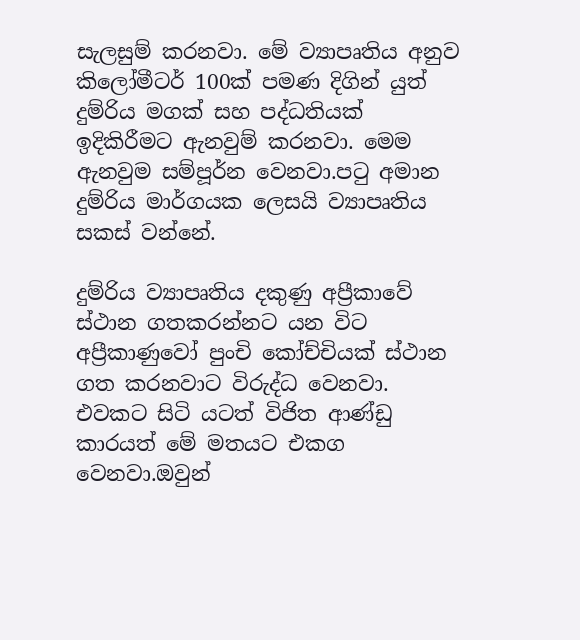සැලසුම් කරනවා. මේ ව්‍යාපෘතිය අනුව කිලෝමීටර් 100ක් පමණ දිගින් යුත් දුම්රිය මගක් සහ පද්ධතියක් ඉදිකිරීමට ඇනවුම් කරනවා. මෙම ඇනවුම සම්පූර්න වෙනවා.පටු අමාන දුම්රිය මාර්ගයක ලෙසයි ව්‍යාපෘතිය සකස් වන්නේ.

දුම්රිය ව්‍යාපෘතිය දකුණු අප්‍රීකාවේ ස්ථාන ගතකරන්නට යන විට අප්‍රීකාණුවෝ පුංචි කෝච්චියක් ස්ථාන ගත කරනවාට විරුද්ධ වෙනවා. එවකට සිටි යටත් විජිත ආණ්ඩු කාරයත් මේ මතයට එකග වෙනවා.ඔවුන්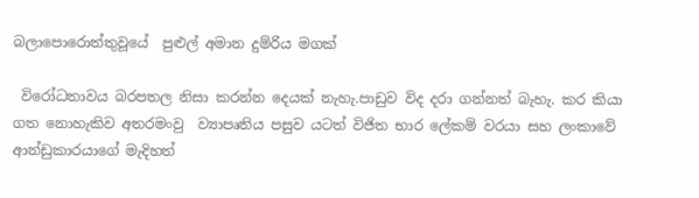බලාපොරොත්තුවූයේ  පුළුල් අමාන දුම්රිය මගක්

 විරෝධතාවය බරපතල නිසා කරන්න දෙයක් නැහැ.පාඩුව විද දරා ගන්නත් බැහැ. කර කියා ගත නොහැකිව අතරමංවු  ව්‍යාපෘතිය පසුව යටත් විජිත භාර ලේකම් වරයා සහ ලංකාවේ ආන්ඩුකාරයාගේ මැදිහත්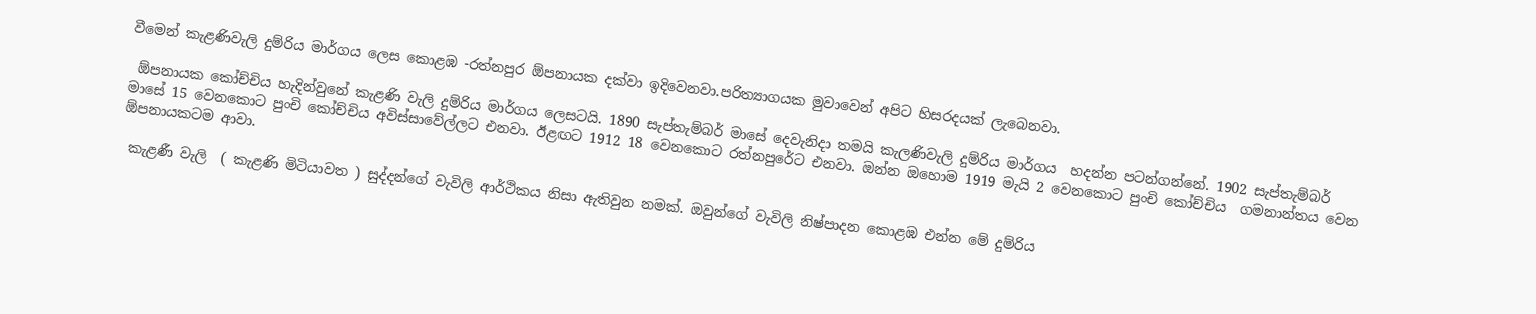වීමෙන් කැළණිවැලි දුම්රිය මාර්ගය ලෙස කොළඹ -රත්නපුර ඕපනායක දක්වා ඉදිවෙනවා.පරිත්‍යාගයක මුවාවෙන් අපිට හිසරදයක් ලැබෙනවා.

 ඕපනායක කෝච්චිය හැදින්වුනේ කැළණි වැලි දුම්රිය මාර්ගය ලෙසටයි. 1890 සැප්තැම්බර් මාසේ දෙවැනිදා තමයි කැලණිවැලි දුම්රිය මාර්ගය  හදන්න පටන්ගන්නේ. 1902 සැප්තැම්බර්  මාසේ 15 වෙනකොට පුංචි කෝච්චිය අවිස්සාවේල්ලට එනවා. ඊළඟට 1912 18 වෙනකොට රත්නපුරේට එනවා. ඔන්න ඔහොම 1919 මැයි 2 වෙනකොට පුංචි කෝච්චිය  ගමනාන්තය වෙන ඕපනායකටම ආවා.

 කැළණී වැලි  ( කැළණි මිටියාවත ) සුද්දන්ගේ වැවිලි ආර්ථිකය නිසා ඇතිවුන නමක්. ඔවුන්ගේ වැවිලි නිෂ්පාදන කොළඹ එන්න මේ දුම්රිය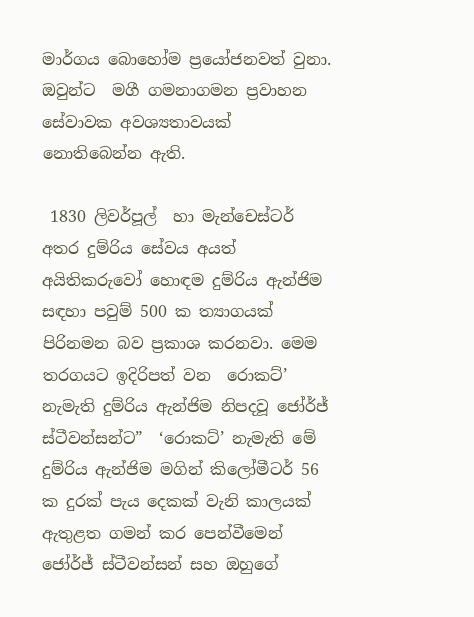මාර්ගය බොහෝම ප්‍රයෝජනවත් වුනා. ඔවුන්ට  මගී ගමනාගමන ප්‍රවාහන  සේවාවක අවශ්‍යතාවයක් නොතිබෙන්න ඇති.

 1830 ලිවර්පූල්  හා මැන්චෙස්ටර් අතර දුම්රිය සේවය අයත් අයිතිකරුවෝ හොඳම දුම්රිය ඇන්ජිම සඳහා පවුම් 500 ක ත්‍යාගයක් පිරිනමන බව ප්‍රකාශ කරනවා. මෙම තරගයට ඉදිරිපත් වන  රොකට්’ නැමැති දුම්රිය ඇන්ජිම නිපදවූ ජෝර්ජ් ස්ටීවන්සන්ට”  ‘රොකට්’ නැමැති මේ දුම්රිය ඇන්ජිම මගින් කිලෝමීටර් 56 ක දුරක් පැය දෙකක් වැනි කාලයක් ඇතුළත ගමන් කර පෙන්වීමෙන් ජෝර්ජ් ස්ටීවන්සන් සහ ඔහුගේ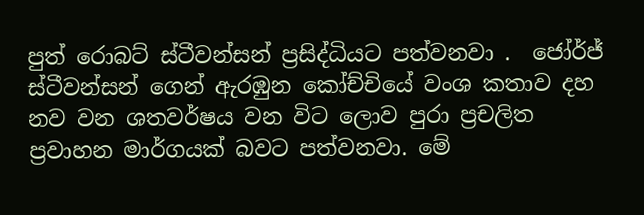පුත් රොබට් ස්ටීවන්සන් ප්‍රසිද්ධියට පත්වනවා .  ජෝර්ජ් ස්ටීවන්සන් ගෙන් ඇරඹුන කෝච්චියේ වංශ කතාව දහ නව වන ශතවර්ෂය වන විට ලොව පුරා ප්‍රචලිත ප්‍රවාහන මාර්ගයක් බවට පත්වනවා. මේ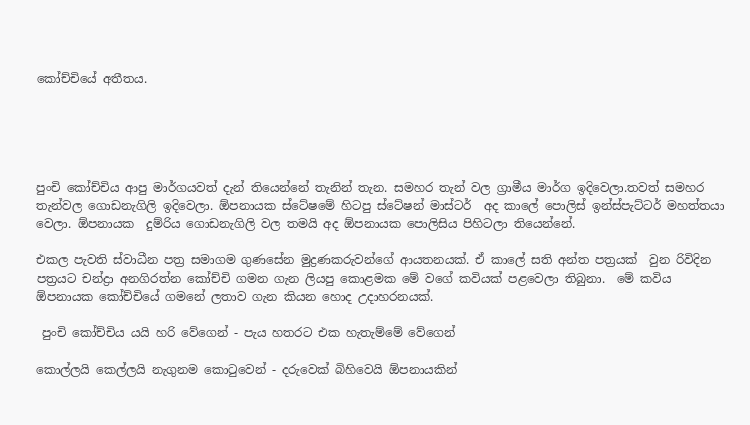කෝච්චියේ අතීතය.





පුංචි කෝච්චිය ආපු මාර්ගයවත් දැන් තියෙන්නේ තැනින් තැන. සමහර තැන් වල ග්‍රාමීය මාර්ග ඉදිවෙලා.තවත් සමහර තැන්වල ගොඩනැගිලි ඉදිවෙලා. ඕපනායක ස්ටේෂමේ හිටපු ස්ටේෂන් මාස්ටර්  අද කාලේ පොලිස් ඉන්ස්පැට්ටර් මහත්තයා වෙලා. ඕපනායක  දුම්රිය ගොඩනැගිලි වල තමයි අද ඕපනායක පොලිසිය පිහිටලා තියෙන්නේ.

එකල පැවති ස්වාධීන පත්‍ර සමාගම ගුණසේන මුද්‍රණකරුවන්ගේ ආයතනයක්. ඒ කාලේ සති අන්ත පත්‍රයක්  වුන රිවිදින පත්‍රයට චන්ද්‍රා අනගිරත්න කෝච්චි ගමන ගැන ලියපු කොළමක මේ වගේ කවියක් පළවෙලා තිබුනා.  මේ කවිය ඕපනායක කෝච්චියේ ගමනේ ලතාව ගැන කියන හොද උදාහරනයක්.

 පුංචි කෝච්චිය යයි හරි වේගෙන් - පැය හතරට එක හැතැම්මේ වේගෙන්

කොල්ලයි කෙල්ලයි නැගුනම කොටුවෙන් - දරුවෙක් බිහිවෙයි ඕපනායකින්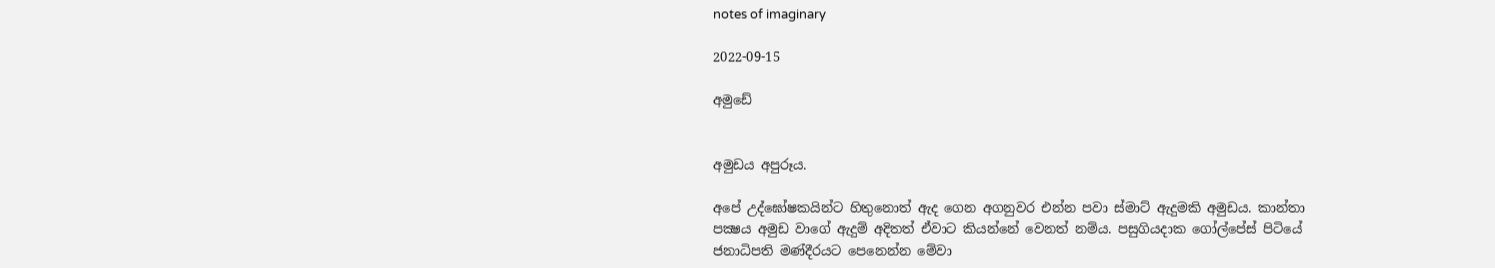notes of imaginary

2022-09-15

අමුඩේ


අමුඩය අපුරූය.

අපේ උද්ඝෝෂකයින්ට හිතුනොත් ඇද ගෙන අගනුවර එන්න පවා ස්මාට් ඇදුමකි අමුඩය. කාන්තා පක්‍ෂය අමුඩ වාගේ ඇදුම් අදිතත් ඒවාට කියන්නේ වෙනත් නම්ය. පසුගියදාක ගෝල්පේස් පිටියේ ජනාධිපති මණ්දීරයට පෙනෙන්න මේවා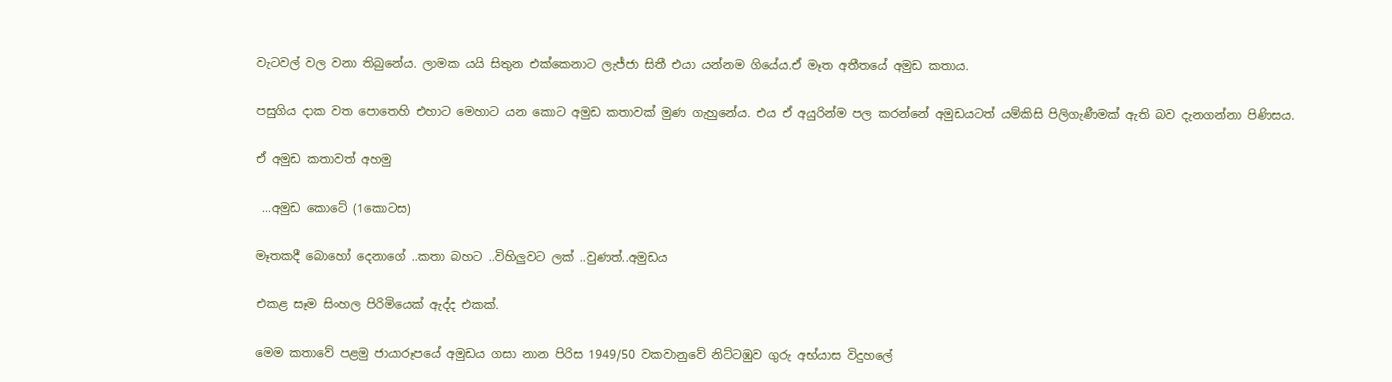වැටවල් වල වනා තිබුනේය. ලාමක යයි සිතුන එක්කෙනාට ලැජ්ජා සිතී එයා යන්නම ගියේය.ඒ මෑත අතීතයේ අමුඩ කතාය.

පසුගිය දාක වත පොතෙහි එහාට මෙහාට යන කොට අමුඩ කතාවක් මුණ ගැහුනේය. එය ඒ අයුරින්ම පල කරන්නේ අමුඩයටත් යම්කිසි පිලිගැණීමක් ඇති බව දැනගන්නා පිණිසය.

ඒ අමුඩ කතාවත් අහමු

 ...අමුඩ කොටේ (1කොටස)

මෑතකදී බොහෝ දෙනාගේ ..කතා බහට ..විහිලුවට ලක් ..වුණත්..අමුඩය

එකළ සෑම සිංහල පිරිමියෙක් ඇද්ද එකක්.

මෙම කතාවේ පළමු ජායාරූපයේ අමුඩය ගසා නාන පිරිස 1949/50 වකවානුවේ නිට්ටඹුව ගුරු අභ්යාස විදුහලේ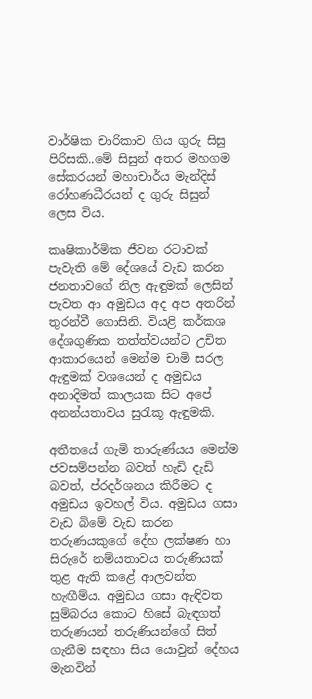වාර්ෂික චාරිකාව ගිය ගුරු සිසු පිරිසකි..මේ සිසුන් අතර මහගම සේකරයන් මහාචාර්ය මැන්දිස් රෝහණධීරයන් ද ගුරු සිසුන් ලෙස විය.

කෘෂිකාර්මික ජීවන රටාවක් පැවැති මේ දේශයේ වැඩ කරන ජනතාවගේ නිල ඇඳුමක් ලෙසින් පැවත ආ අමුඩය අද අප අතරින් තුරන්වී ගොසිනි. වියළි කර්කශ දේශගුණික තත්ත්වයන්ට උචිත ආකාරයෙන් මෙන්ම චාමි සරල ඇඳුමක් වශයෙන් ද අමුඩය අනාදිමත් කාලයක සිට අපේ අනන්යතාවය සුරැකූ ඇඳුමකි.

අතීතයේ ගැමි තාරුණ්යය මෙන්ම ජවසම්පන්න බවත් හැඩි දැඩි බවත්, ප්රදර්ශනය කිරීමට ද අමුඩය ඉවහල් විය. අමුඩය ගසා වැඩ බිමේ වැඩ කරන තරුණයකුගේ දේහ ලක්ෂණ හා සිරුරේ නම්යතාවය තරුණියක් තුළ ඇති කළේ ආලවන්ත හැඟීම්ය. අමුඩය ගසා ඇඳිවත සුම්බරය කොට හිසේ බැඳගත් තරුණයන් තරුණියන්ගේ සිත් ගැනීම සඳහා සිය යොවුන් දේහය මැනවින්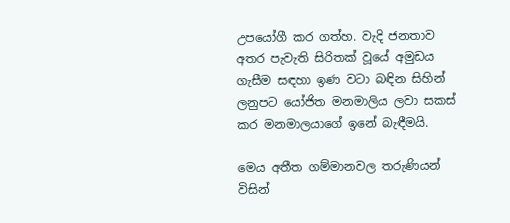උපයෝගී කර ගත්හ. වැදි ජනතාව අතර පැවැති සිරිතක් වූයේ අමුඩය ගැසීම සඳහා ඉණ වටා බඳින සිහින් ලනුපට යෝජිත මනමාලිය ලවා සකස් කර මනමාලයාගේ ඉනේ බැඳීමයි.

මෙය අතීත ගම්මානවල තරුණියන් විසින්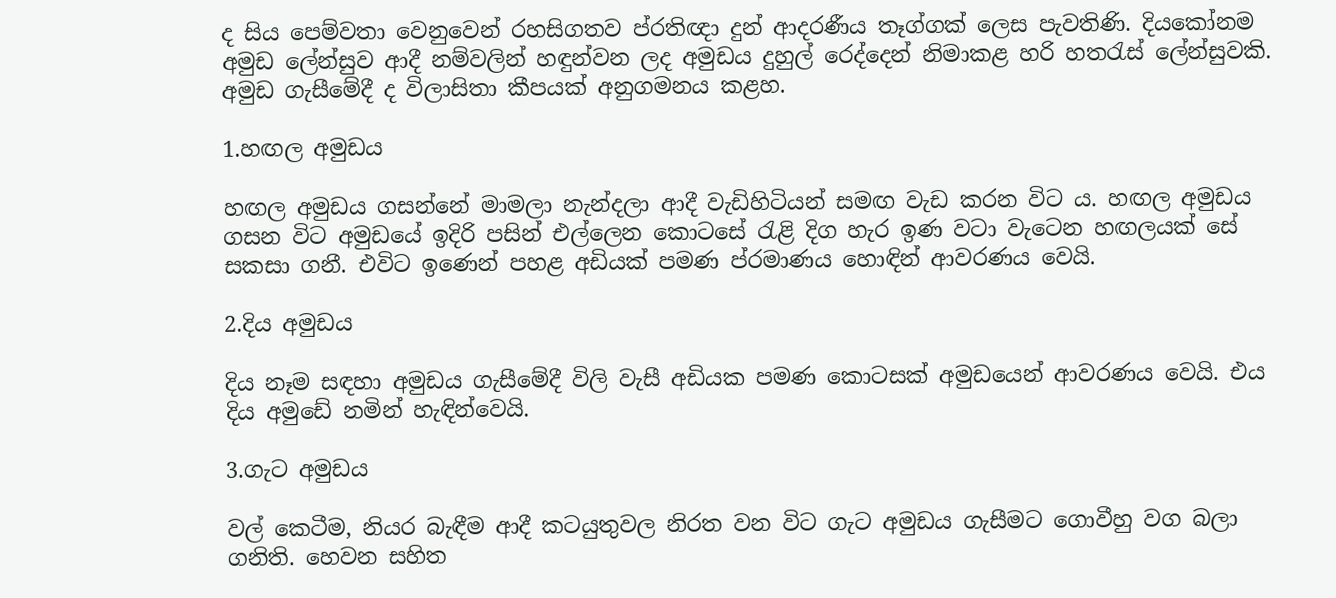ද සිය පෙම්වතා වෙනුවෙන් රහසිගතව ප්රතිඥා දුන් ආදරණීය තෑග්ගක් ලෙස පැවතිණි. දියකෝනම අමුඩ ලේන්සුව ආදී නම්වලින් හඳුන්වන ලද අමුඩය දුහුල් රෙද්දෙන් නිමාකළ හරි හතරැස් ලේන්සුවකි. අමුඩ ගැසීමේදී ද විලාසිතා කීපයක් අනුගමනය කළහ.

1.හඟල අමුඩය

හඟල අමුඩය ගසන්නේ මාමලා නැන්දලා ආදී වැඩිහිටියන් සමඟ වැඩ කරන විට ය. හඟල අමුඩය ගසන විට අමුඩයේ ඉදිරි පසින් එල්ලෙන කොටසේ රැළි දිග හැර ඉණ වටා වැටෙන හඟලයක් සේ සකසා ගනී. එවිට ඉණෙන් පහළ අඩියක් පමණ ප්රමාණය හොඳින් ආවරණය වෙයි.

2.දිය අමුඩය

දිය නෑම සඳහා අමුඩය ගැසීමේදී විලි වැසී අඩියක පමණ කොටසක් අමුඩයෙන් ආවරණය වෙයි. එය දිය අමුඩේ නමින් හැඳින්වෙයි.

3.ගැට අමුඩය

වල් කෙටීම, නියර බැඳීම ආදී කටයුතුවල නිරත වන විට ගැට අමුඩය ගැසීමට ගොවීහු වග බලා ගනිති. හෙවන සහිත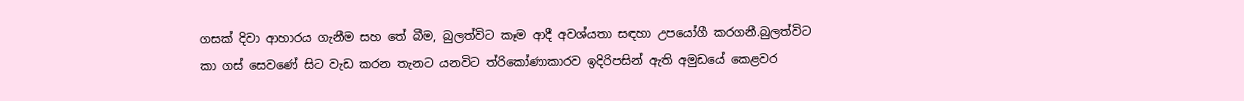ගසක් දිවා ආහාරය ගැනීම සහ තේ බීම, බුලත්විට කෑම ආදී අවශ්යතා සඳහා උපයෝගී කරගනී.බුලත්විට කා ගස් සෙවණේ සිට වැඩ කරන තැනට යනවිට ත්රිකෝණාකාරව ඉදිරිපසින් ඇති අමුඩයේ කෙළවර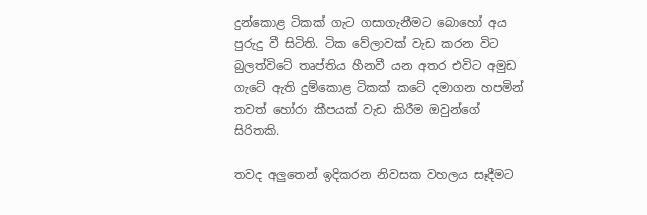දුන්කොළ ටිකක් ගැට ගසාගැනීමට බොහෝ අය පුරුදු වී සිටිති. ටික වේලාවක් වැඩ කරන විට බුලත්විටේ තෘප්තිය හීනවී යන අතර එවිට අමුඩ ගැටේ ඇති දුම්කොළ ටිකක් කටේ දමාගන හපමින් තවත් හෝරා කීපයක් වැඩ කිරීම ඔවුන්ගේ සිරිතකි.

තවද අලුතෙන් ඉදිකරන නිවසක වහලය සෑදීමට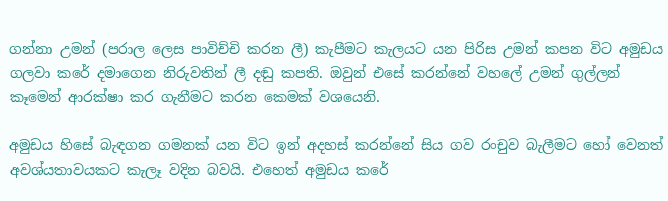ගන්නා උමන් (පරාල ලෙස පාවිච්චි කරන ලී) කැපීමට කැලයට යන පිරිස උමන් කපන විට අමුඩය ගලවා කරේ දමාගෙන නිරුවතින් ලී දඬු කපති. ඔවුන් එසේ කරන්නේ වහලේ උමන් ගුල්ලන් කෑමෙන් ආරක්ෂා කර ගැනීමට කරන කෙමක් වශයෙනි.

අමුඩය හිසේ බැඳගන ගමනක් යන විට ඉන් අදහස් කරන්නේ සිය ගව රංචුව බැලීමට හෝ වෙනත් අවශ්යතාවයකට කැලෑ වදින බවයි. එහෙත් අමුඩය කරේ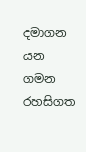දමාගන යන ගමන රහසිගත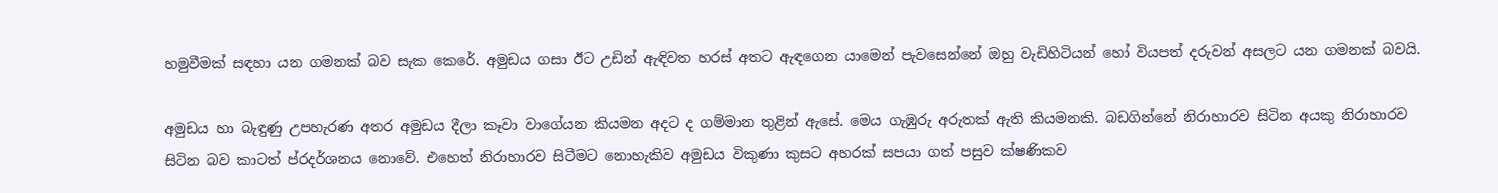හමුවීමක් සඳහා යන ගමනක් බව සැක කෙරේ. අමුඩය ගසා ඊට උඩින් ඇඳිවත හරස් අතට ඇඳගෙන යාමෙන් පැවසෙන්නේ ඔහු වැඩිහිටියන් හෝ වියපත් දරුවන් අසලට යන ගමනක් බවයි.

අමුඩය හා බැඳුණු උපහැරණ අතර අමුඩය දීලා කෑවා වාගේයන කියමන අදට ද ගම්මාන තුළින් ඇසේ. මෙය ගැඹුරු අරුතක් ඇති කියමනකි. බඩගින්නේ නිරාහාරව සිටින අයකු නිරාහාරව සිටින බව කාටත් ප්රදර්ශනය නොවේ. එහෙත් නිරාහාරව සිටීමට නොහැකිව අමුඩය විකුණා කුසට අහරක් සපයා ගත් පසුව ක්ෂණිකව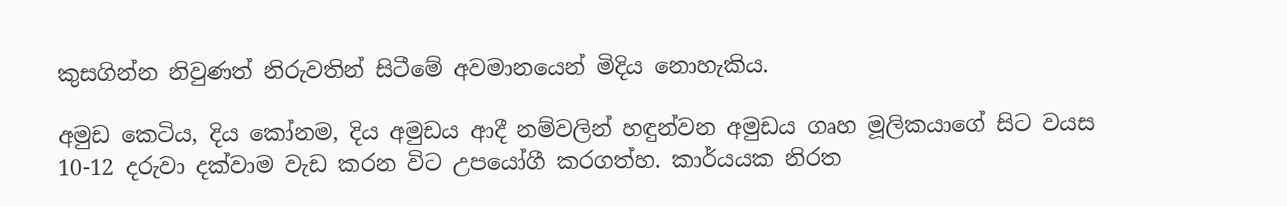කුසගින්න නිවුණත් නිරුවතින් සිටීමේ අවමානයෙන් මිදිය නොහැකිය.

අමුඩ කෙටිය, දිය කෝනම, දිය අමුඩය ආදී නම්වලින් හඳුන්වන අමුඩය ගෘහ මූලිකයාගේ සිට වයස 10-12 දරුවා දක්වාම වැඩ කරන විට උපයෝගී කරගත්හ. කාර්යයක නිරත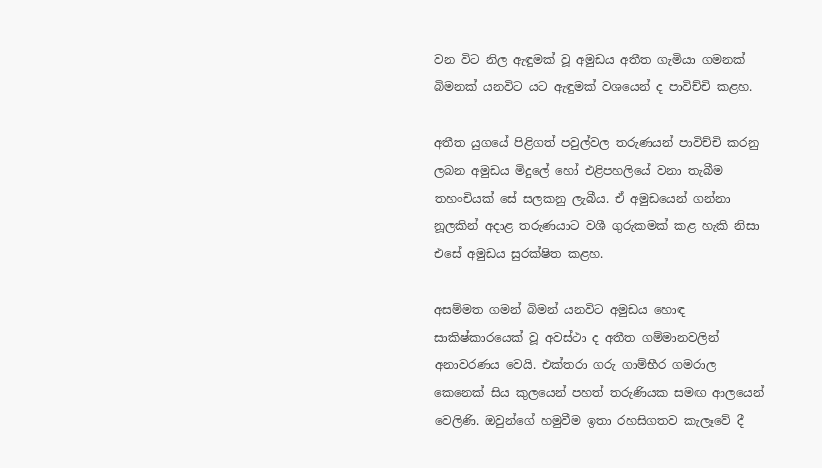වන විට නිල ඇඳුමක් වූ අමුඩය අතීත ගැමියා ගමනක් බිමනක් යනවිට යට ඇඳුමක් වශයෙන් ද පාවිච්චි කළහ.

අතීත යුගයේ පිළිගත් පවුල්වල තරුණයන් පාවිච්චි කරනු ලබන අමුඩය මිදුලේ හෝ එළිපහලියේ වනා තැබීම තහංචියක් සේ සලකනු ලැබීය. ඒ අමුඩයෙන් ගන්නා නූලකින් අදාළ තරුණයාට වශී ගුරුකමක් කළ හැකි නිසා එසේ අමුඩය සුරක්ෂිත කළහ.

අසම්මත ගමන් බිමන් යනවිට අමුඩය හොඳ සාකිෂ්කාරයෙක් වූ අවස්ථා ද අතීත ගම්මානවලින් අනාවරණය වෙයි. එක්තරා ගරු ගාම්භීර ගමරාල කෙනෙක් සිය කුලයෙන් පහත් තරුණියක සමඟ ආලයෙන් වෙලිණි. ඔවුන්ගේ හමුවීම ඉතා රහසිගතව කැලෑවේ දී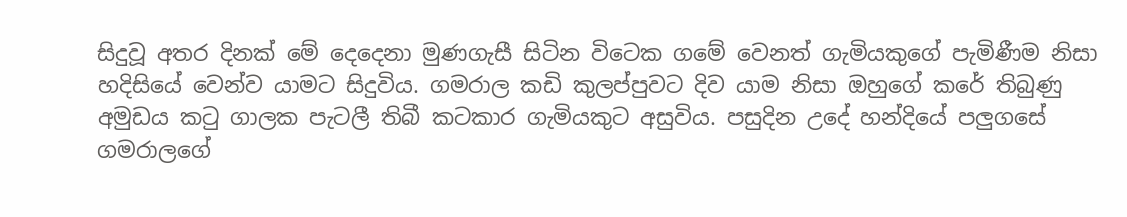සිදුවූ අතර දිනක් මේ දෙදෙනා මුණගැසී සිටින විටෙක ගමේ වෙනත් ගැමියකුගේ පැමිණීම නිසා හදිසියේ වෙන්ව යාමට සිදුවිය. ගමරාල කඩි කුලප්පුවට දිව යාම නිසා ඔහුගේ කරේ තිබුණු අමුඩය කටු ගාලක පැටලී තිබී කටකාර ගැමියකුට අසුවිය. පසුදින උදේ හන්දියේ පලුගසේ ගමරාලගේ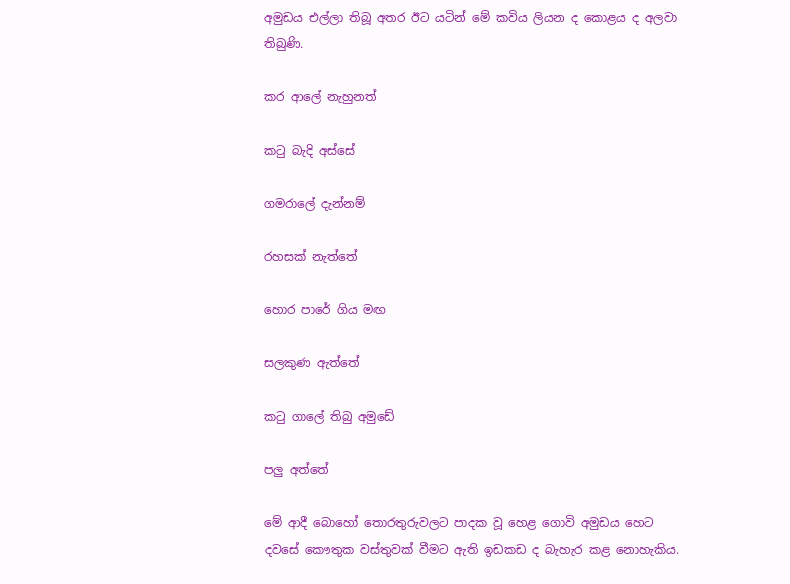අමුඩය එල්ලා තිබූ අතර ඊට යටින් මේ කවිය ලියන ද කොළය ද අලවා තිබුණි.

කර ආලේ නැහුනත්

කටු බැදි අස්සේ

ගමරාලේ දැන්නම්

රහසක් නැත්තේ

හොර පාරේ ගිය මඟ

සලකුණ ඇත්තේ

කටු ගාලේ තිබු අමුඩේ

පලු අත්තේ

මේ ආදී බොහෝ තොරතුරුවලට පාදක වූ හෙළ ගොවි අමුඩය හෙට දවසේ කෞතුක වස්තුවක් වීමට ඇති ඉඩකඩ ද බැහැර කළ නොහැකිය.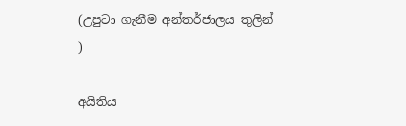(උපුටා ගැනීම අන්තර්ජාලය තුලින් )

අයිතිය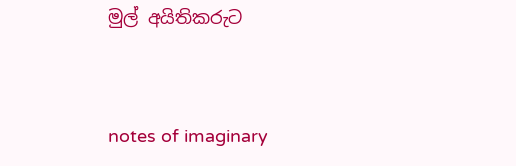මුල් අයිතිකරුට


notes of imaginary